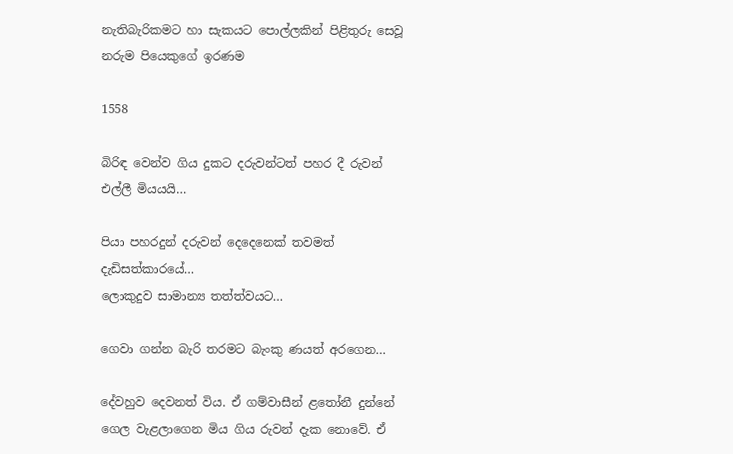නැතිබැරිකමට හා සැකයට පොල්ලකින් පිළිතුරු සෙවූ නරුම පියෙකුගේ ඉරණම

1558

බිරිඳ වෙන්ව ගිය දුකට දරුවන්ටත් පහර දී රුවන් එල්ලී මියයයි…

පියා පහරදුන් දරුවන් දෙදෙනෙක් තවමත් දැඩිසත්කාරයේ…
ලොකුදුව සාමාන්‍ය තත්ත්වයට…

ගෙවා ගන්න බැරි තරමට බැංකු ණයත් අරගෙන…

දේවහුව දෙවනත් විය. ඒ ගම්වාසීන් ළතෝනී දුන්නේ ගෙල වැළලාගෙන මිය ගිය රුවන් දැක නොවේ. ඒ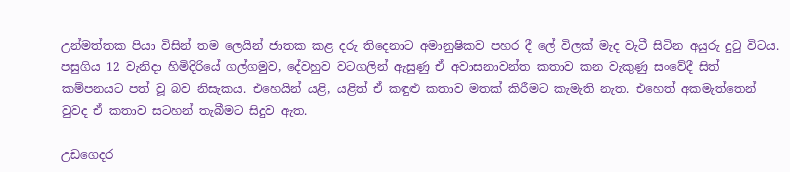උන්මත්තක පියා විසින් තම ලෙයින් ජාතක කළ දරු තිදෙනාට අමානුෂිකව පහර දී ලේ විලක් මැද වැටී සිටින අයුරු දුටු විටය. පසුගිය 12 වැනිදා හිමිදිරියේ ගල්ගමුව, දේවහුව වටගලින් ඇසුණු ඒ අවාසනාවන්ත කතාව කන වැකුණු සංවේදී සිත් කම්පනයට පත් වූ බව නිසැකය. එහෙයින් යළි, යළිත් ඒ කඳුළු කතාව මතක් කිරීමට කැමැති නැත. එහෙත් අකමැත්තෙන් වුවද ඒ කතාව සටහන් තැබීමට සිදුව ඇත.

උඩගෙදර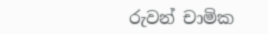රුවන් චාමික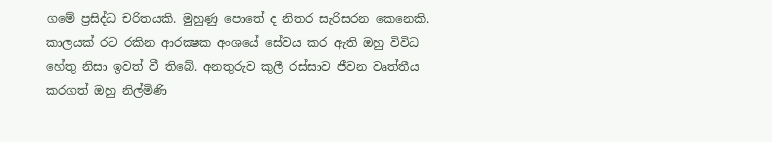ගමේ ප්‍රසිද්ධ චරිතයකි. මුහුණු පොතේ ද නිතර සැරිසරන කෙනෙකි. කාලයක් රට රකින ආරක්‍ෂක අංශයේ සේවය කර ඇති ඔහු විවිධ හේතු නිසා ඉවත් වී තිබේ. අනතුරුව කුලී රස්සාව ජීවන වෘත්තීය කරගත් ඔහු නිල්මිණි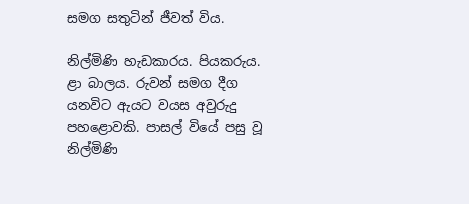සමග සතුටින් ජීවත් විය.

නිල්මිණි හැඩකාරය. පියකරුය. ළා බාලය. රුවන් සමග දීග යනවිට ඇයට වයස අවුරුදු පහළොවකි. පාසල් වියේ පසු වූ නිල්මිණි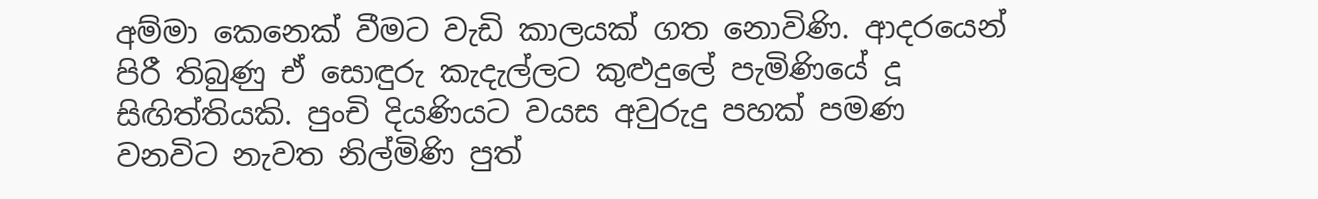අම්මා කෙනෙක් වීමට වැඩි කාලයක් ගත නොවිණි. ආදරයෙන් පිරී තිබුණු ඒ සොඳුරු කැදැල්ලට කුළුදුලේ පැමිණියේ දූ සිඟිත්තියකි. පුංචි දියණියට වයස අවුරුදු පහක් පමණ වනවිට නැවත නිල්මිණි පුත්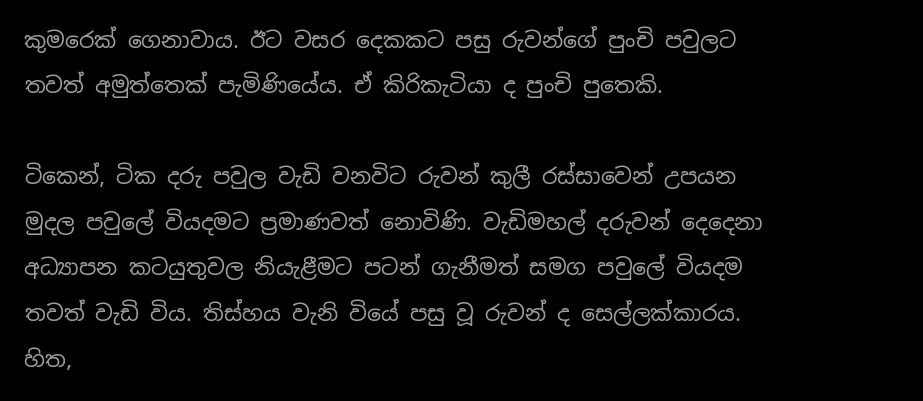කුමරෙක් ගෙනාවාය. ඊට වසර දෙකකට පසු රුවන්ගේ පුංචි පවුලට තවත් අමුත්තෙක් පැමිණියේය. ඒ කිරිකැටියා ද පුංචි පුතෙකි.

ටිකෙන්, ටික දරු පවුල වැඩි වනවිට රුවන් කුලී රස්සාවෙන් උපයන මුදල පවුලේ වියදමට ප්‍රමාණවත් නොවිණි. වැඩිමහල් දරුවන් දෙදෙනා අධ්‍යාපන කටයුතුවල නියැළීමට පටන් ගැනීමත් සමග පවුලේ වියදම තවත් වැඩි විය. තිස්හය වැනි වියේ පසු වූ රුවන් ද සෙල්ලක්කාරය. හිත,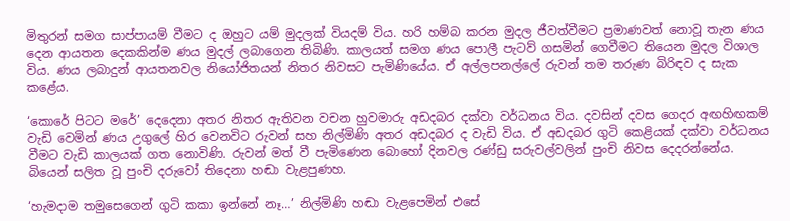මිතුරන් සමග සාප්පායම් වීමට ද ඔහුට යම් මුදලක් වියදම් විය. හරි හම්බ කරන මුදල ජීවත්වීමට ප්‍රමාණවත් නොවූ තැන ණය දෙන ආයතන දෙකකින්ම ණය මුදල් ලබාගෙන තිබිණි. කාලයත් සමග ණය පොලී පැටව් ගසමින් ගෙවීමට තියෙන මුදල විශාල විය. ණය ලබාදුන් ආයතනවල නියෝජිතයන් නිතර නිවසට පැමිණියේය. ඒ අල්ලපනල්ලේ රුවන් තම තරුණ බිරිඳව ද සැක කළේය.

‘කොරේ පිටට මරේ’ දෙදෙනා අතර නිතර ඇතිවන වචන හුවමාරු අඩදබර දක්වා වර්ධනය විය. දවසින් දවස ගෙදර අඟහිඟකම් වැඩි වෙමින් ණය උගුලේ හිර වෙනවිට රුවන් සහ නිල්මිණි අතර අඩදබර ද වැඩි විය. ඒ අඩදබර ගුටි කෙළියක් දක්වා වර්ධනය වීමට වැඩි කාලයක් ගත නොවිණි. රුවන් මත් වී පැමිණෙන බොහෝ දිනවල රණ්ඩු සරුවල්වලින් පුංචි නිවස දෙදරන්නේය. බියෙන් සලිත වූ පුංචි දරුවෝ තිදෙනා හඬා වැළපුණහ.

‘හැමදාම තමුසෙගෙන් ගුටි කකා ඉන්නේ නෑ…’ නිල්මිණි හඬා වැළපෙමින් එසේ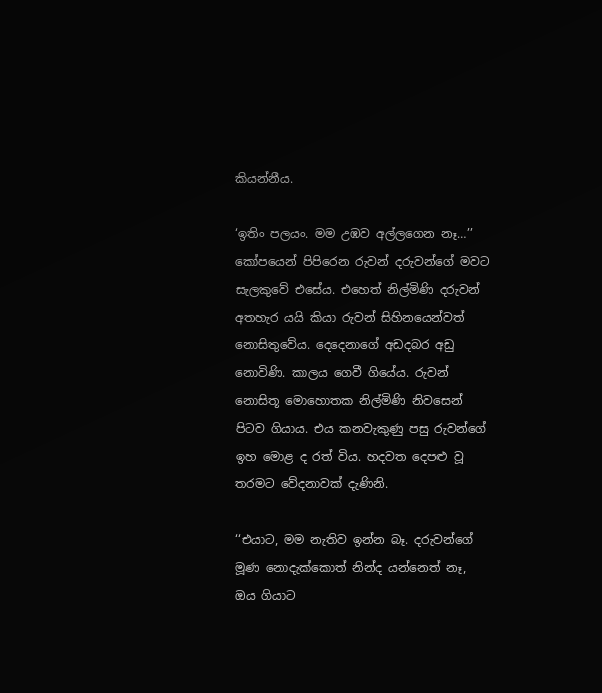කියන්නීය.

‘ඉතිං පලයං. මම උඹව අල්ලගෙන නෑ…’’ කෝපයෙන් පිපිරෙන රුවන් දරුවන්ගේ මවට සැලකුවේ එසේය. එහෙත් නිල්මිණි දරුවන් අතහැර යයි කියා රුවන් සිහිනයෙන්වත් නොසිතුවේය. දෙදෙනාගේ අඩදබර අඩු නොවිණි. කාලය ගෙවී ගියේය. රුවන් නොසිතූ මොහොතක නිල්මිණි නිවසෙන් පිටව ගියාය. එය කනවැකුණු පසු රුවන්ගේ ඉහ මොළ ද රත් විය. හදවත දෙපළු වූ තරමට වේදනාවක් දැණිනි.

‘‘එයාට, මම නැතිව ඉන්න බෑ. දරුවන්ගේ මූණ නොදැක්කොත් නින්ද යන්නෙත් නෑ, ඔය ගියාට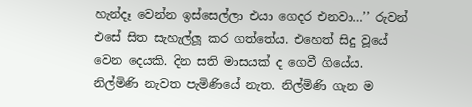හැන්දෑ වෙන්න ඉස්සෙල්ලා එයා ගෙදර එනවා…’’ රුවන් එසේ සිත සැහැල්ලූ කර ගත්තේය. එහෙත් සිදු වූයේ වෙන දෙයකි. දින සති මාසයක් ද ගෙවී ගියේය. නිල්මිණි නැවත පැමිණියේ නැත. නිල්මිණි ගැන ම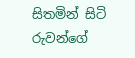සිතමින් සිටි රුවන්ගේ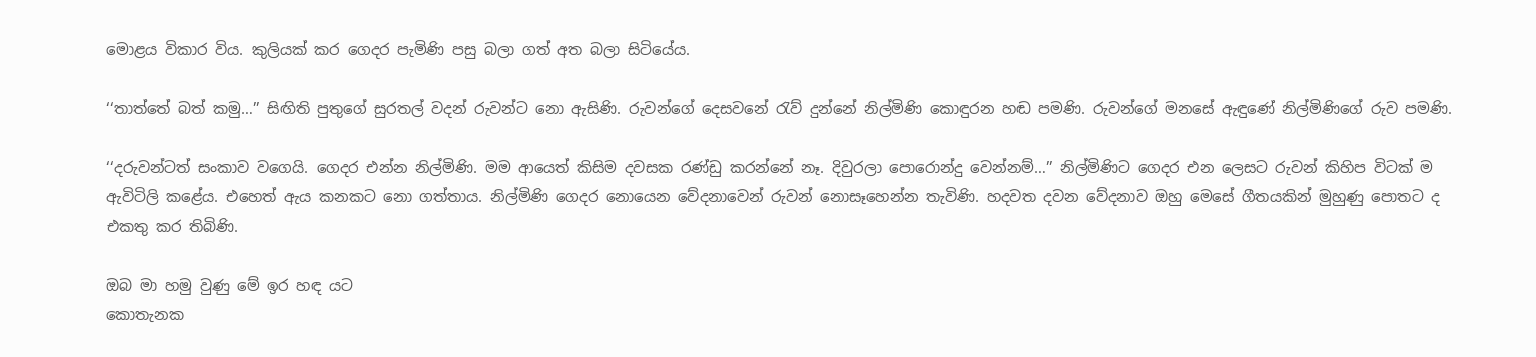මොළය විකාර විය. කුලියක් කර ගෙදර පැමිණි පසු බලා ගත් අත බලා සිටියේය.

‘‘තාත්තේ බත් කමු…’’ සිඟිති පුතුගේ සුරතල් වදන් රුවන්ට නො ඇසිණි. රුවන්ගේ දෙසවනේ රැව් දුන්නේ නිල්මිණි කොඳුරන හඬ පමණි. රුවන්ගේ මනසේ ඇඳුණේ නිල්මිණිගේ රුව පමණි.

‘‘දරුවන්ටත් සංකාව වගෙයි. ගෙදර එන්න නිල්මිණි. මම ආයෙත් කිසිම දවසක රණ්ඩු කරන්නේ නෑ. දිවුරලා පොරොන්දු වෙන්නම්…’’ නිල්මිණිට ගෙදර එන ලෙසට රුවන් කිහිප විටක් ම ඇවිටිලි කළේය. එහෙත් ඇය කනකට නො ගත්තාය. නිල්මිණි ගෙදර නොයෙන වේදනාවෙන් රුවන් නොසෑහෙන්න තැවිණි. හදවත දවන වේදනාව ඔහු මෙසේ ගීතයකින් මුහුණු පොතට ද එකතු කර තිබිණි.

ඔබ මා හමු වුණු මේ ඉර හඳ යට
කොතැනක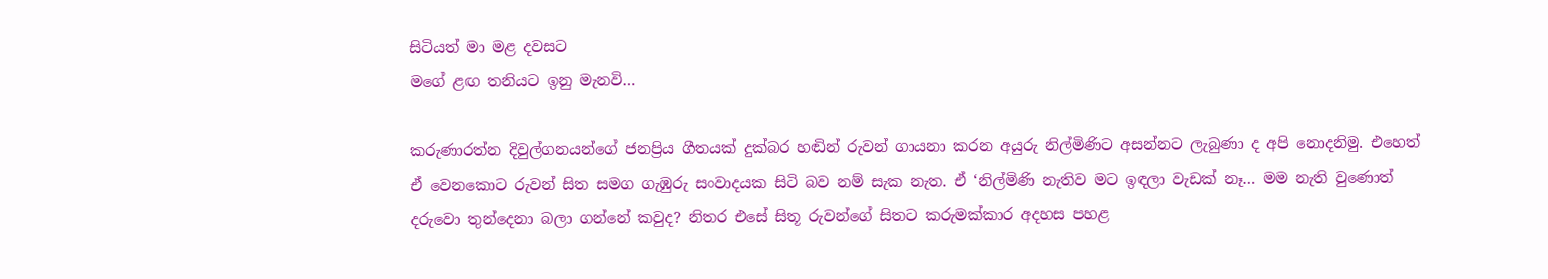සිටියත් මා මළ දවසට
මගේ ළඟ තනියට ඉනු මැනවි…

කරුණාරත්න දිවුල්ගනයන්ගේ ජනප්‍රිය ගීතයක් දුක්බර හඬින් රුවන් ගායනා කරන අයුරු නිල්මිණිට අසන්නට ලැබුණා ද අපි නොදනිමු. එහෙත් ඒ වෙනකොට රුවන් සිත සමග ගැඹුරු සංවාදයක සිටි බව නම් සැක නැත. ඒ ‘නිල්මිණි නැතිව මට ඉඳලා වැඩක් නෑ… මම නැති වුණොත් දරුවො තුන්දෙනා බලා ගන්නේ කවුද? නිතර එසේ සිතූ රුවන්ගේ සිතට කරුමක්කාර අදහස පහළ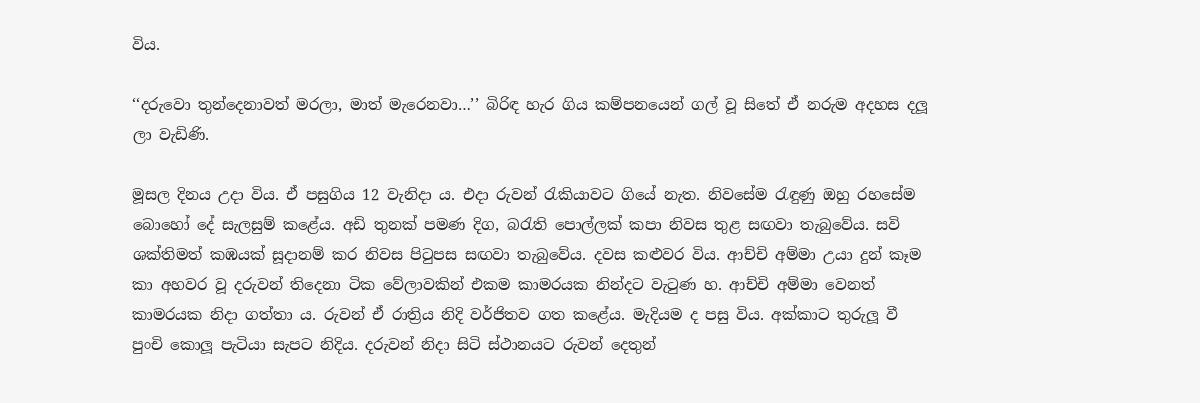විය.

‘‘දරුවො තුන්දෙනාවත් මරලා, මාත් මැරෙනවා…’’ බිරිඳ හැර ගිය කම්පනයෙන් ගල් වූ සිතේ ඒ නරුම අදහස දලූ ලා වැඩිණි.

මූසල දිනය උදා විය. ඒ පසුගිය 12 වැනිදා ය. එදා රුවන් රැකියාවට ගියේ නැත. නිවසේම රැඳුණු ඔහු රහසේම බොහෝ දේ සැලසුම් කළේය. අඩි තුනක් පමණ දිග, බරැති පොල්ලක් කපා නිවස තුළ සඟවා තැබුවේය. සවි ශක්තිමත් කඹයක් සූදානම් කර නිවස පිටුපස සඟවා තැබුවේය. දවස කළුවර විය. ආච්චි අම්මා උයා දුන් කෑම කා අහවර වූ දරුවන් තිදෙනා ටික වේලාවකින් එකම කාමරයක නින්දට වැටුණ හ. ආච්චි අම්මා වෙනත් කාමරයක නිදා ගත්තා ය. රුවන් ඒ රාත්‍රිය නිදි වර්ජිතව ගත කළේය. මැදියම ද පසු විය. අක්කාට තුරුලූ වී පුංචි කොලූ පැටියා සැපට නිදිය. දරුවන් නිදා සිටි ස්ථානයට රුවන් දෙතුන්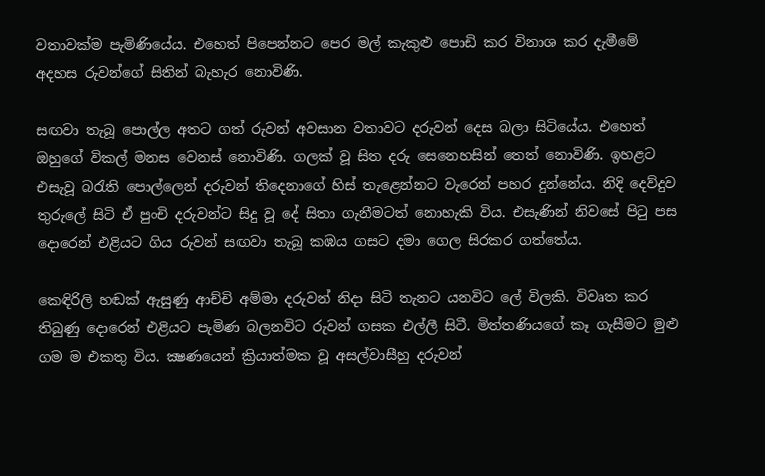වතාවක්ම පැමිණියේය. එහෙත් පිපෙන්නට පෙර මල් කැකුළු පොඩි කර විනාශ කර දැමීමේ අදහස රුවන්ගේ සිතින් බැහැර නොවිණි.

සඟවා තැබූ පොල්ල අතට ගත් රුවන් අවසාන වතාවට දරුවන් දෙස බලා සිටියේය. එහෙත් ඔහුගේ විකල් මනස වෙනස් නොවිණි. ගලක් වූ සිත දරු සෙනෙහසින් තෙත් නොවිණි. ඉහළට එසැවූ බරැති පොල්ලෙන් දරුවන් තිදෙනාගේ හිස් තැළෙන්නට වැරෙන් පහර දුන්නේය. නිදි දෙව්දුව තුරුලේ සිටි ඒ පුංචි දරුවන්ට සිදු වූ දේ සිතා ගැනීමටත් නොහැකි විය. එසැණින් නිවසේ පිටු පස දොරෙන් එළියට ගිය රුවන් සඟවා තැබූ කඹය ගසට දමා ගෙල සිරකර ගත්තේය.

කෙඳිරිලි හඬක් ඇසුණු ආච්චි අම්මා දරුවන් නිදා සිටි තැනට යනවිට ලේ විලකි. විවෘත කර තිබුණු දොරෙන් එළියට පැමිණ බලනවිට රුවන් ගසක එල්ලී සිටී. මිත්තණියගේ කෑ ගැසීමට මුළු ගම ම එකතු විය. ක්‍ෂණයෙන් ක්‍රියාත්මක වූ අසල්වාසීහු දරුවන්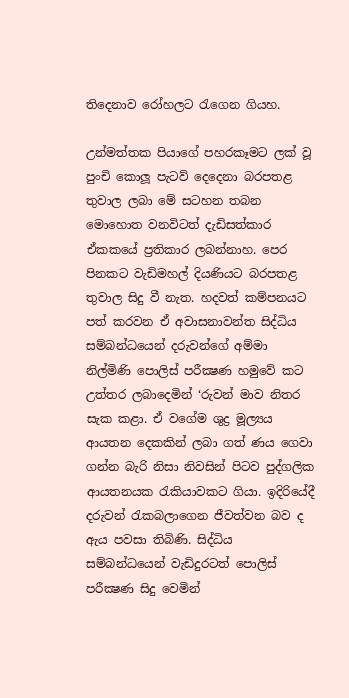තිදෙනාව රෝහලට රැගෙන ගියහ.

උන්මත්තක පියාගේ පහරකෑමට ලක් වූ පුංචි කොලූ පැටව් දෙදෙනා බරපතළ තුවාල ලබා මේ සටහන තබන මොහොත වනවිටත් දැඩිසත්කාර ඒකකයේ ප්‍රතිකාර ලබන්නාහ. පෙර පිනකට වැඩිමහල් දියණියට බරපතළ තුවාල සිදු වී නැත. හදවත් කම්පනයට පත් කරවන ඒ අවාසනාවන්ත සිද්ධිය සම්බන්ධයෙන් දරුවන්ගේ අම්මා නිල්මිණි පොලිස් පරීක්‍ෂණ හමුවේ කට උත්තර ලබාදෙමින් ‘රුවන් මාව නිතර සැක කළා. ඒ වගේම ශුද්‍ර මූල්‍යය ආයතන දෙකකින් ලබා ගත් ණය ගෙවා ගන්න බැරි නිසා නිවසින් පිටව පුද්ගලික ආයතනයක රැකියාවකට ගියා. ඉදිරියේදී දරුවන් රැකබලාගෙන ජීවත්වන බව ද ඇය පවසා තිබිණි. සිද්ධිය සම්බන්ධයෙන් වැඩිදුරටත් පොලිස් පරීක්‍ෂණ සිදු වෙමින්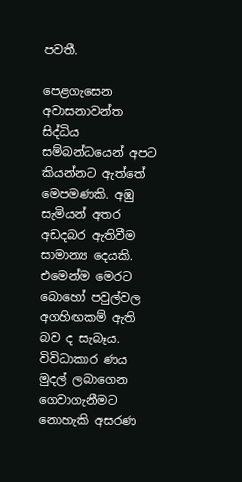පවතී.

පෙළගැසෙන අවාසනාවන්ත සිද්ධිය සම්බන්ධයෙන් අපට කියන්නට ඇත්තේ මෙපමණකි. අඹු සැමියන් අතර අඩදබර ඇතිවීම සාමාන්‍ය දෙයකි. එමෙන්ම මෙරට බොහෝ පවුල්වල අගහිඟකම් ඇති බව ද සැබෑය. විවිධාකාර ණය මුදල් ලබාගෙන ගෙවාගැනීමට නොහැකි අසරණ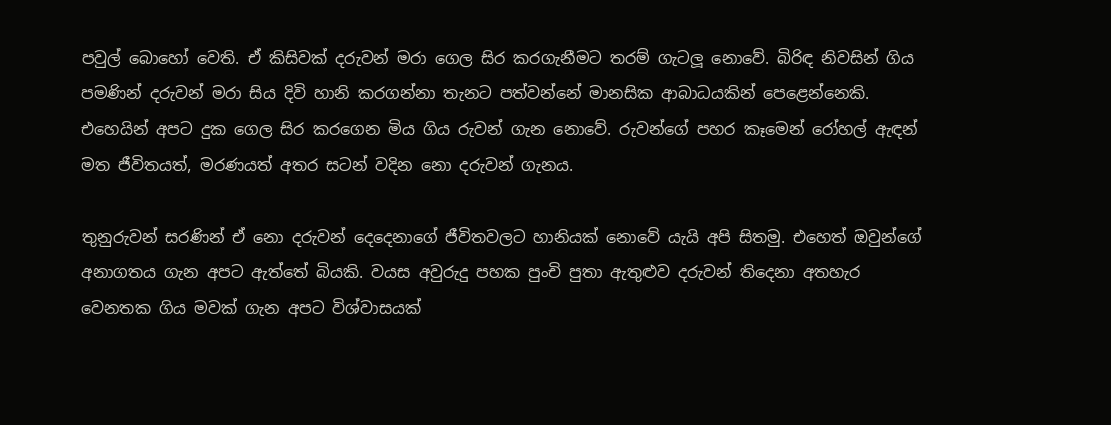පවුල් බොහෝ වෙති. ඒ කිසිවක් දරුවන් මරා ගෙල සිර කරගැනීමට තරම් ගැටලූ නොවේ. බිරිඳ නිවසින් ගිය පමණින් දරුවන් මරා සිය දිවි හානි කරගන්නා තැනට පත්වන්නේ මානසික ආබාධයකින් පෙළෙන්නෙකි. එහෙයින් අපට දුක ගෙල සිර කරගෙන මිය ගිය රුවන් ගැන නොවේ. රුවන්ගේ පහර කෑමෙන් රෝහල් ඇඳන් මත ජීවිතයත්, මරණයත් අතර සටන් වදින නො දරුවන් ගැනය.

තුනුරුවන් සරණින් ඒ නො දරුවන් දෙදෙනාගේ ජීවිතවලට හානියක් නොවේ යැයි අපි සිතමු. එහෙත් ඔවුන්ගේ අනාගතය ගැන අපට ඇත්තේ බියකි. වයස අවුරුදු පහක පුංචි පුතා ඇතුළුව දරුවන් තිදෙනා අතහැර වෙනතක ගිය මවක් ගැන අපට විශ්වාසයක්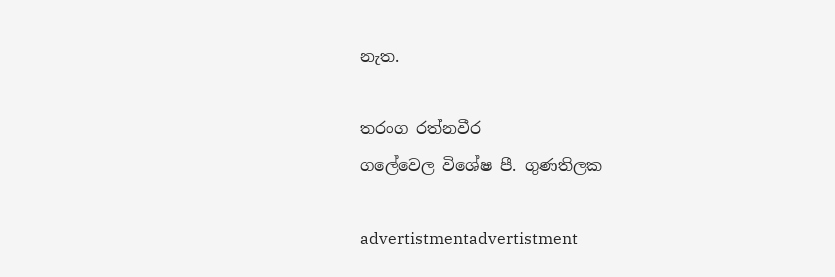නැත.

තරංග රත්නවීර
ගලේවෙල විශේෂ පී. ගුණතිලක

advertistmentadvertistment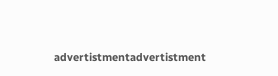advertistmentadvertistment